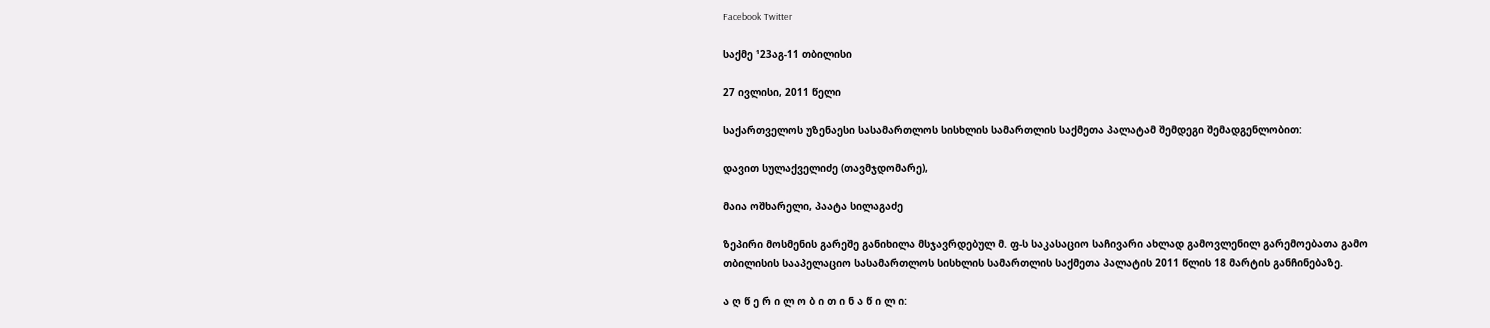Facebook Twitter

საქმე ¹23აგ-11 თბილისი

27 ივლისი, 2011 წელი

საქართველოს უზენაესი სასამართლოს სისხლის სამართლის საქმეთა პალატამ შემდეგი შემადგენლობით:

დავით სულაქველიძე (თავმჯდომარე),

მაია ოშხარელი, პაატა სილაგაძე

ზეპირი მოსმენის გარეშე განიხილა მსჯავრდებულ მ. ფ-ს საკასაციო საჩივარი ახლად გამოვლენილ გარემოებათა გამო თბილისის სააპელაციო სასამართლოს სისხლის სამართლის საქმეთა პალატის 2011 წლის 18 მარტის განჩინებაზე.

ა ღ წ ე რ ი ლ ო ბ ი თ ი ნ ა წ ი ლ ი: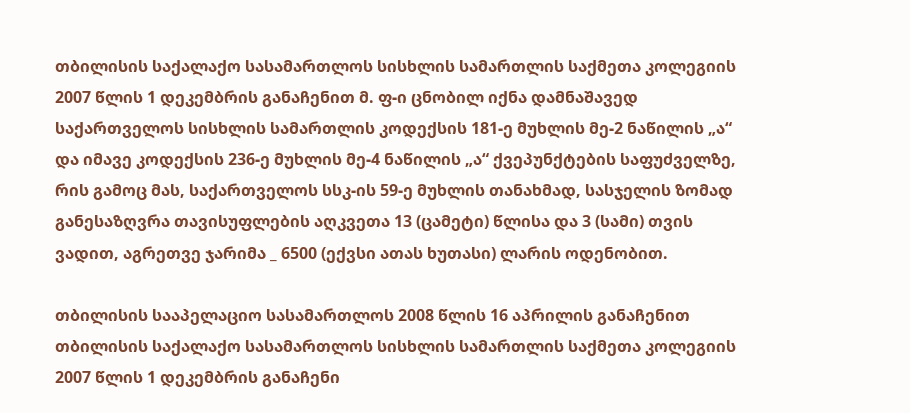თბილისის საქალაქო სასამართლოს სისხლის სამართლის საქმეთა კოლეგიის 2007 წლის 1 დეკემბრის განაჩენით მ. ფ-ი ცნობილ იქნა დამნაშავედ საქართველოს სისხლის სამართლის კოდექსის 181-ე მუხლის მე-2 ნაწილის „ა“ და იმავე კოდექსის 236-ე მუხლის მე-4 ნაწილის „ა“ ქვეპუნქტების საფუძველზე, რის გამოც მას, საქართველოს სსკ-ის 59-ე მუხლის თანახმად, სასჯელის ზომად განესაზღვრა თავისუფლების აღკვეთა 13 (ცამეტი) წლისა და 3 (სამი) თვის ვადით, აგრეთვე ჯარიმა _ 6500 (ექვსი ათას ხუთასი) ლარის ოდენობით.

თბილისის სააპელაციო სასამართლოს 2008 წლის 16 აპრილის განაჩენით თბილისის საქალაქო სასამართლოს სისხლის სამართლის საქმეთა კოლეგიის 2007 წლის 1 დეკემბრის განაჩენი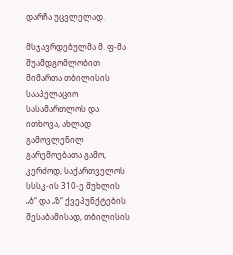დარჩა უცვლელად.

მსჯავრდებულმა მ. ფ-მა შუამდგომლობით მიმართა თბილისის სააპელაციო სასამართლოს და ითხოვა, ახლად გამოვლენილ გარემოებათა გამო, კერძოდ, საქართველოს სსსკ-ის 310-ე მუხლის „ბ“ და „ზ“ ქვეპუნქტების შესაბამისად, თბილისის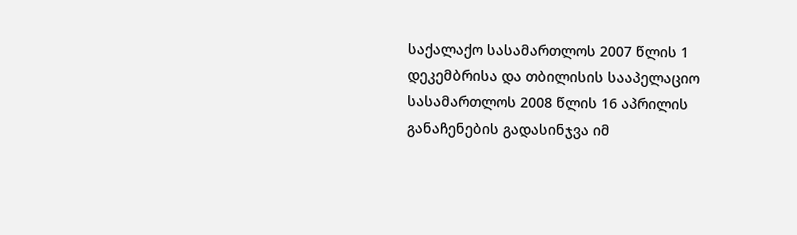საქალაქო სასამართლოს 2007 წლის 1 დეკემბრისა და თბილისის სააპელაციო სასამართლოს 2008 წლის 16 აპრილის განაჩენების გადასინჯვა იმ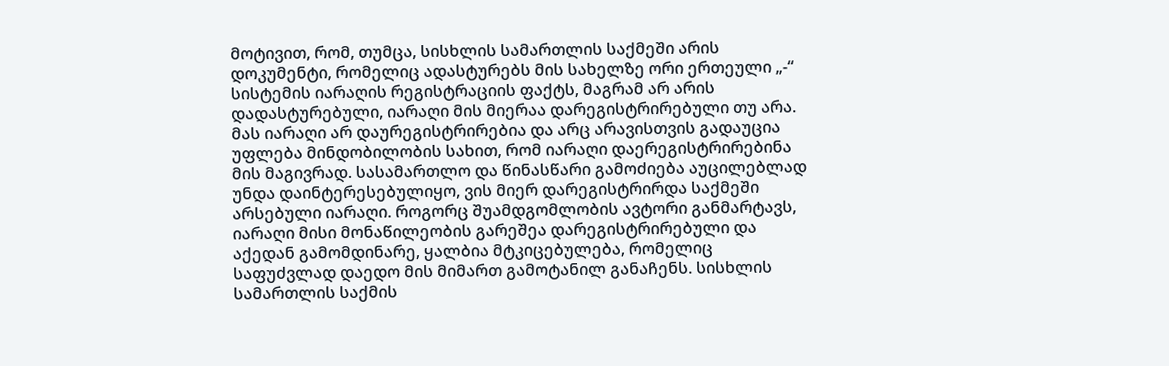მოტივით, რომ, თუმცა, სისხლის სამართლის საქმეში არის დოკუმენტი, რომელიც ადასტურებს მის სახელზე ორი ერთეული „-“ სისტემის იარაღის რეგისტრაციის ფაქტს, მაგრამ არ არის დადასტურებული, იარაღი მის მიერაა დარეგისტრირებული თუ არა. მას იარაღი არ დაურეგისტრირებია და არც არავისთვის გადაუცია უფლება მინდობილობის სახით, რომ იარაღი დაერეგისტრირებინა მის მაგივრად. სასამართლო და წინასწარი გამოძიება აუცილებლად უნდა დაინტერესებულიყო, ვის მიერ დარეგისტრირდა საქმეში არსებული იარაღი. როგორც შუამდგომლობის ავტორი განმარტავს, იარაღი მისი მონაწილეობის გარეშეა დარეგისტრირებული და აქედან გამომდინარე, ყალბია მტკიცებულება, რომელიც საფუძვლად დაედო მის მიმართ გამოტანილ განაჩენს. სისხლის სამართლის საქმის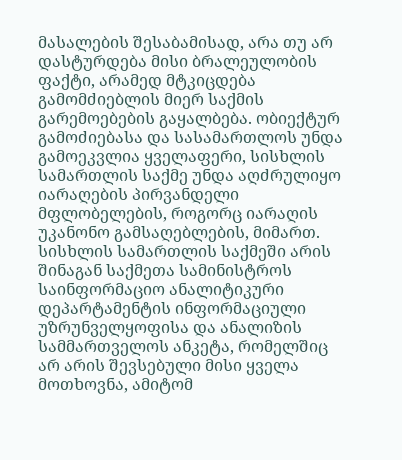მასალების შესაბამისად, არა თუ არ დასტურდება მისი ბრალეულობის ფაქტი, არამედ მტკიცდება გამომძიებლის მიერ საქმის გარემოებების გაყალბება. ობიექტურ გამოძიებასა და სასამართლოს უნდა გამოეკვლია ყველაფერი, სისხლის სამართლის საქმე უნდა აღძრულიყო იარაღების პირვანდელი მფლობელების, როგორც იარაღის უკანონო გამსაღებლების, მიმართ. სისხლის სამართლის საქმეში არის შინაგან საქმეთა სამინისტროს საინფორმაციო ანალიტიკური დეპარტამენტის ინფორმაციული უზრუნველყოფისა და ანალიზის სამმართველოს ანკეტა, რომელშიც არ არის შევსებული მისი ყველა მოთხოვნა, ამიტომ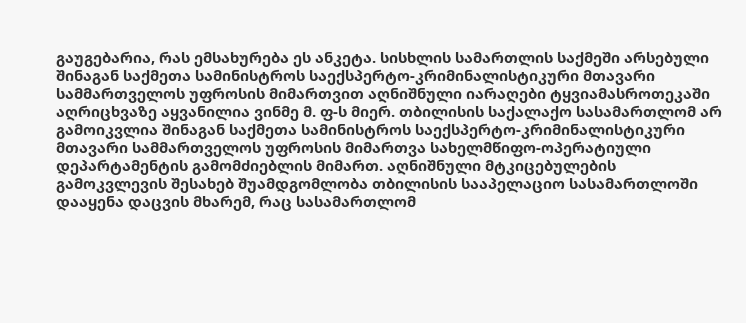გაუგებარია, რას ემსახურება ეს ანკეტა. სისხლის სამართლის საქმეში არსებული შინაგან საქმეთა სამინისტროს საექსპერტო-კრიმინალისტიკური მთავარი სამმართველოს უფროსის მიმართვით აღნიშნული იარაღები ტყვიამასროთეკაში აღრიცხვაზე აყვანილია ვინმე მ. ფ-ს მიერ. თბილისის საქალაქო სასამართლომ არ გამოიკვლია შინაგან საქმეთა სამინისტროს საექსპერტო-კრიმინალისტიკური მთავარი სამმართველოს უფროსის მიმართვა სახელმწიფო-ოპერატიული დეპარტამენტის გამომძიებლის მიმართ. აღნიშნული მტკიცებულების გამოკვლევის შესახებ შუამდგომლობა თბილისის სააპელაციო სასამართლოში დააყენა დაცვის მხარემ, რაც სასამართლომ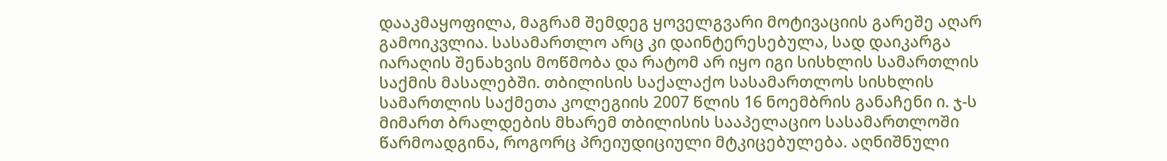დააკმაყოფილა, მაგრამ შემდეგ ყოველგვარი მოტივაციის გარეშე აღარ გამოიკვლია. სასამართლო არც კი დაინტერესებულა, სად დაიკარგა იარაღის შენახვის მოწმობა და რატომ არ იყო იგი სისხლის სამართლის საქმის მასალებში. თბილისის საქალაქო სასამართლოს სისხლის სამართლის საქმეთა კოლეგიის 2007 წლის 16 ნოემბრის განაჩენი ი. ჯ-ს მიმართ ბრალდების მხარემ თბილისის სააპელაციო სასამართლოში წარმოადგინა, როგორც პრეიუდიციული მტკიცებულება. აღნიშნული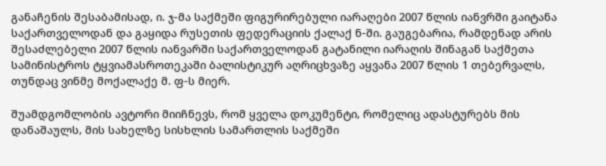განაჩენის შესაბამისად, ი. ჯ-მა საქმეში ფიგურირებული იარაღები 2007 წლის იანვრში გაიტანა საქართველოდან და გაყიდა რუსეთის ფედერაციის ქალაქ ნ-ში. გაუგებარია, რამდენად არის შესაძლებელი 2007 წლის იანვარში საქართველოდან გატანილი იარაღის შინაგან საქმეთა სამინისტროს ტყვიამასროთეკაში ბალისტიკურ აღრიცხვაზე აყვანა 2007 წლის 1 თებერვალს, თუნდაც ვინმე მოქალაქე მ. ფ-ს მიერ.

შუამდგომლობის ავტორი მიიჩნევს, რომ ყველა დოკუმენტი, რომელიც ადასტურებს მის დანაშაულს, მის სახელზე სისხლის სამართლის საქმეში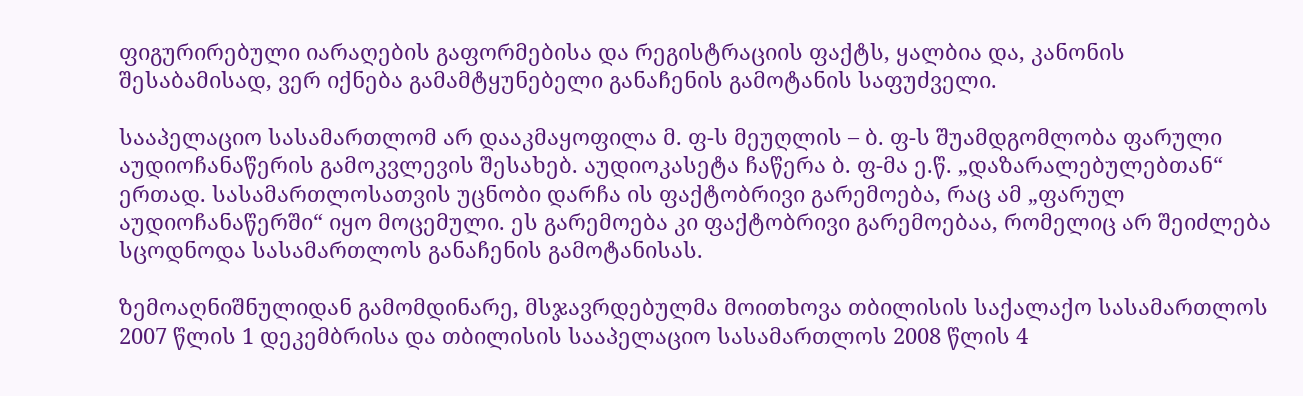ფიგურირებული იარაღების გაფორმებისა და რეგისტრაციის ფაქტს, ყალბია და, კანონის შესაბამისად, ვერ იქნება გამამტყუნებელი განაჩენის გამოტანის საფუძველი.

სააპელაციო სასამართლომ არ დააკმაყოფილა მ. ფ-ს მეუღლის – ბ. ფ-ს შუამდგომლობა ფარული აუდიოჩანაწერის გამოკვლევის შესახებ. აუდიოკასეტა ჩაწერა ბ. ფ-მა ე.წ. „დაზარალებულებთან“ ერთად. სასამართლოსათვის უცნობი დარჩა ის ფაქტობრივი გარემოება, რაც ამ „ფარულ აუდიოჩანაწერში“ იყო მოცემული. ეს გარემოება კი ფაქტობრივი გარემოებაა, რომელიც არ შეიძლება სცოდნოდა სასამართლოს განაჩენის გამოტანისას.

ზემოაღნიშნულიდან გამომდინარე, მსჯავრდებულმა მოითხოვა თბილისის საქალაქო სასამართლოს 2007 წლის 1 დეკემბრისა და თბილისის სააპელაციო სასამართლოს 2008 წლის 4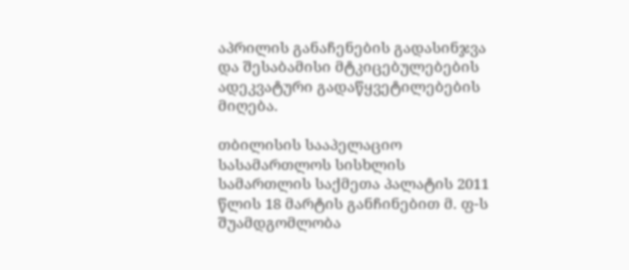აპრილის განაჩენების გადასინჯვა და შესაბამისი მტკიცებულებების ადეკვატური გადაწყვეტილებების მიღება.

თბილისის სააპელაციო სასამართლოს სისხლის სამართლის საქმეთა პალატის 2011 წლის 18 მარტის განჩინებით მ. ფ-ს შუამდგომლობა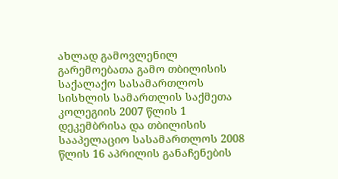ახლად გამოვლენილ გარემოებათა გამო თბილისის საქალაქო სასამართლოს სისხლის სამართლის საქმეთა კოლეგიის 2007 წლის 1 დეკემბრისა და თბილისის სააპელაციო სასამართლოს 2008 წლის 16 აპრილის განაჩენების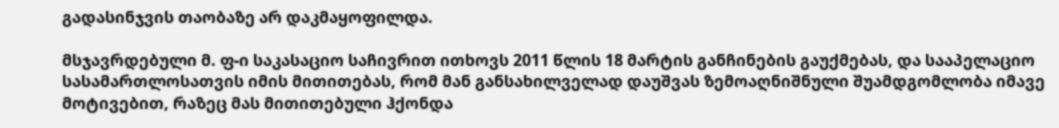გადასინჯვის თაობაზე არ დაკმაყოფილდა.

მსჯავრდებული მ. ფ-ი საკასაციო საჩივრით ითხოვს 2011 წლის 18 მარტის განჩინების გაუქმებას, და სააპელაციო სასამართლოსათვის იმის მითითებას, რომ მან განსახილველად დაუშვას ზემოაღნიშნული შუამდგომლობა იმავე მოტივებით, რაზეც მას მითითებული ჰქონდა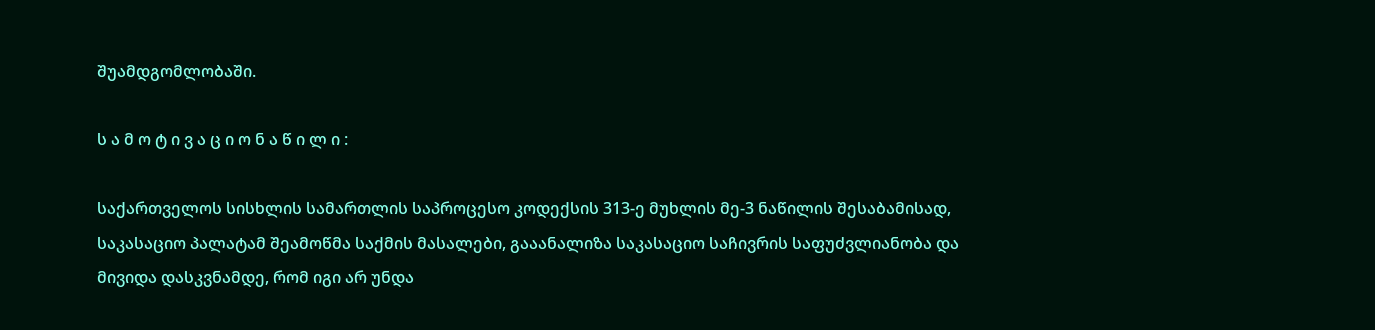შუამდგომლობაში.

ს ა მ ო ტ ი ვ ა ც ი ო ნ ა წ ი ლ ი :

საქართველოს სისხლის სამართლის საპროცესო კოდექსის 313-ე მუხლის მე-3 ნაწილის შესაბამისად, საკასაციო პალატამ შეამოწმა საქმის მასალები, გააანალიზა საკასაციო საჩივრის საფუძვლიანობა და მივიდა დასკვნამდე, რომ იგი არ უნდა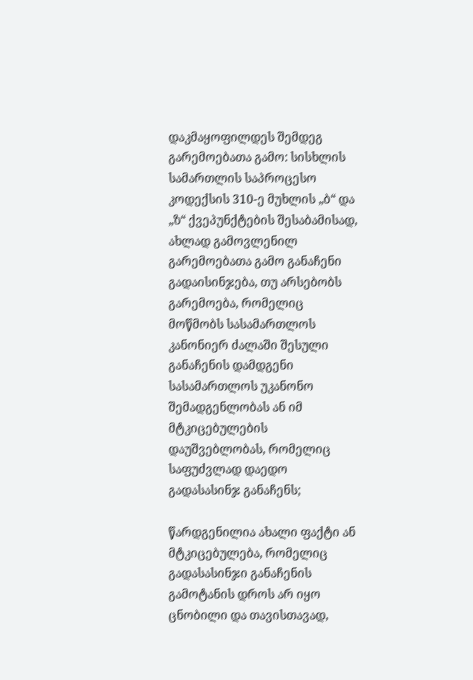დაკმაყოფილდეს შემდეგ გარემოებათა გამო: სისხლის სამართლის საპროცესო კოდექსის 310-ე მუხლის „ბ“ და „ზ“ ქვეპუნქტების შესაბამისად, ახლად გამოვლენილ გარემოებათა გამო განაჩენი გადაისინჯება, თუ არსებობს გარემოება, რომელიც მოწმობს სასამართლოს კანონიერ ძალაში შესული განაჩენის დამდგენი სასამართლოს უკანონო შემადგენლობას ან იმ მტკიცებულების დაუშვებლობას, რომელიც საფუძვლად დაედო გადასასინჯ განაჩენს;

წარდგენილია ახალი ფაქტი ან მტკიცებულება, რომელიც გადასასინჯი განაჩენის გამოტანის დროს არ იყო ცნობილი და თავისთავად,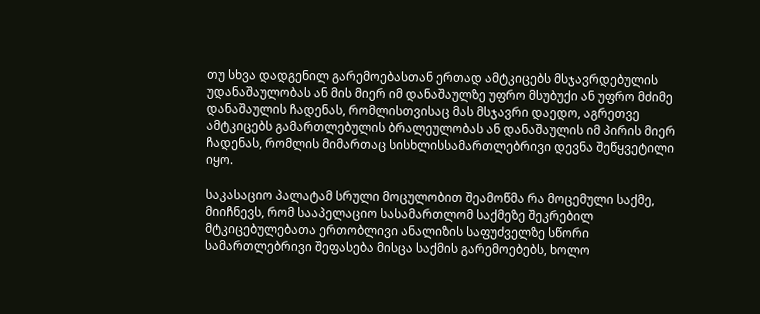თუ სხვა დადგენილ გარემოებასთან ერთად ამტკიცებს მსჯავრდებულის უდანაშაულობას ან მის მიერ იმ დანაშაულზე უფრო მსუბუქი ან უფრო მძიმე დანაშაულის ჩადენას, რომლისთვისაც მას მსჯავრი დაედო, აგრეთვე ამტკიცებს გამართლებულის ბრალეულობას ან დანაშაულის იმ პირის მიერ ჩადენას, რომლის მიმართაც სისხლისსამართლებრივი დევნა შეწყვეტილი იყო.

საკასაციო პალატამ სრული მოცულობით შეამოწმა რა მოცემული საქმე, მიიჩნევს, რომ სააპელაციო სასამართლომ საქმეზე შეკრებილ მტკიცებულებათა ერთობლივი ანალიზის საფუძველზე სწორი სამართლებრივი შეფასება მისცა საქმის გარემოებებს, ხოლო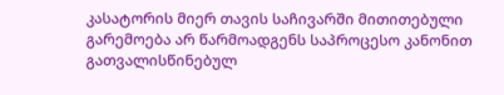კასატორის მიერ თავის საჩივარში მითითებული გარემოება არ წარმოადგენს საპროცესო კანონით გათვალისწინებულ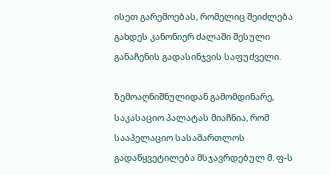ისეთ გარემოებას, რომელიც შეიძლება გახდეს კანონიერ ძალაში შესული განაჩენის გადასინჯვის საფუძველი.

ზემოაღნიშნულიდან გამომდინარე, საკასაციო პალატას მიაჩნია, რომ სააპელაციო სასამართლოს გადაწყვეტილება მსჯავრდებულ მ. ფ-ს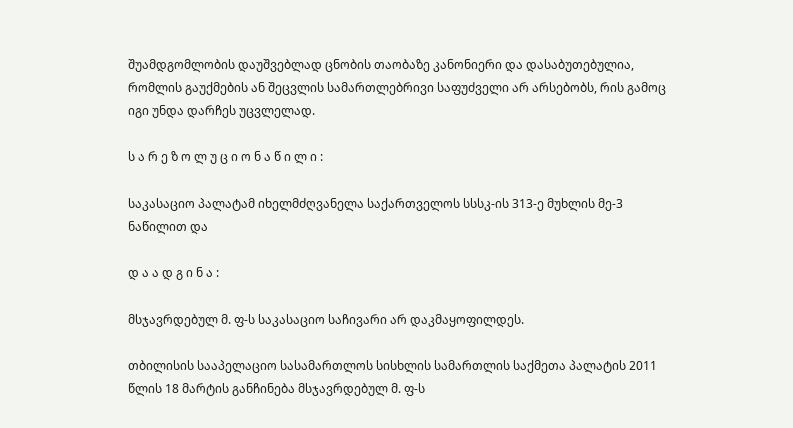შუამდგომლობის დაუშვებლად ცნობის თაობაზე კანონიერი და დასაბუთებულია, რომლის გაუქმების ან შეცვლის სამართლებრივი საფუძველი არ არსებობს, რის გამოც იგი უნდა დარჩეს უცვლელად.

ს ა რ ე ზ ო ლ უ ც ი ო ნ ა წ ი ლ ი :

საკასაციო პალატამ იხელმძღვანელა საქართველოს სსსკ-ის 313-ე მუხლის მე-3 ნაწილით და

დ ა ა დ გ ი ნ ა :

მსჯავრდებულ მ. ფ-ს საკასაციო საჩივარი არ დაკმაყოფილდეს.

თბილისის სააპელაციო სასამართლოს სისხლის სამართლის საქმეთა პალატის 2011 წლის 18 მარტის განჩინება მსჯავრდებულ მ. ფ-ს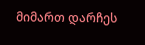მიმართ დარჩეს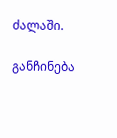ძალაში.

განჩინება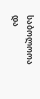საბოლოოა და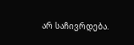არ საჩივრდება.